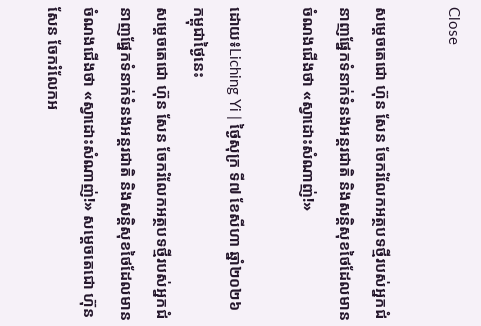Close

សម្ដេចតេជោ ហ៊ុន សែន ចែករំលែកអត្ថបទថ្មីរបស់អ្នកជំនាញផ្នែកទំនាក់ទំនងអន្តរជាតិ និងសន្តិសុខថៃដែលមានចំណងជើងថា «ស្វាដោះសំណាញ់!»

ដោយ៖Liching Yi | ថ្ងៃសុក្រ ទី៧ ខែសីហា ឆ្នាំ២០២៦ កម្ពុជាថ្ងៃនេះ
សម្ដេចតេជោ ហ៊ុន សែន ចែករំលែកអត្ថបទថ្មីរបស់អ្នកជំនាញផ្នែកទំនាក់ទំនងអន្តរជាតិ និងសន្តិសុខថៃដែលមានចំណងជើងថា «ស្វាដោះសំណាញ់!» សម្ដេចតេជោ ហ៊ុន សែន ចែករំលែកអ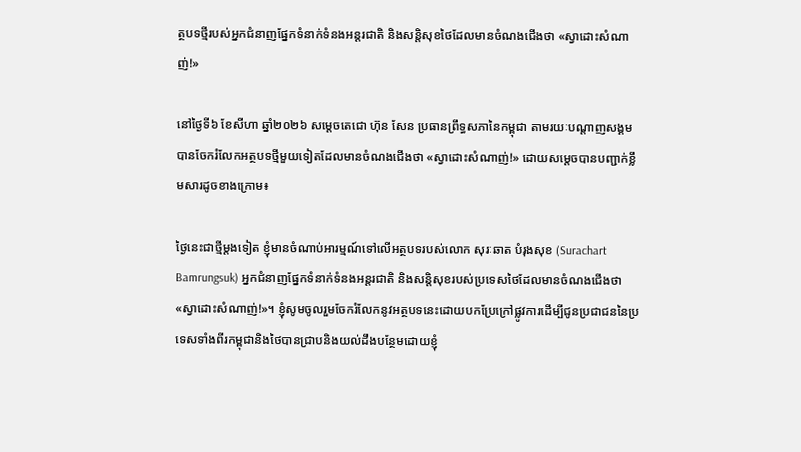ត្ថបទថ្មីរបស់អ្នកជំនាញផ្នែកទំនាក់ទំនងអន្តរជាតិ និងសន្តិសុខថៃដែលមានចំណងជើងថា «ស្វាដោះសំណាញ់!»

នៅថ្ងៃទី៦ ខែសីហា ឆ្នាំ២០២៦ សម្ដេចតេជោ ហ៊ុន សែន ប្រធានព្រឹទ្ធសភានៃកម្ពុជា តាមរយៈបណ្ដាញសង្គម បានចែករំលែកអត្ថបទថ្មីមួយទៀតដែលមានចំណងជើងថា «ស្វាដោះសំណាញ់!» ដោយសម្ដេចបានបញ្ជាក់ខ្លឹមសារដូចខាងក្រោម៖

ថ្ងៃនេះជាថ្មីម្តងទៀត ខ្ញុំមានចំណាប់អារម្មណ៍ទៅលើអត្ថបទរបស់លោក សុរៈឆាត បំរុងសុខ (Surachart Bamrungsuk) អ្នកជំនាញផ្នែកទំនាក់ទំនងអន្តរជាតិ និងសន្តិសុខរបស់ប្រទេសថៃដែលមានចំណងជើងថា «ស្វាដោះសំណាញ់!»។ ខ្ញុំសូមចូលរួមចែករំលែកនូវអត្ថបទនេះដោយបកប្រែក្រៅផ្លូវការដើម្បីជូនប្រជាជននៃប្រទេសទាំងពីរកម្ពុជានិងថៃបានជ្រាបនិងយល់ដឹងបន្ថែមដោយខ្ញុំ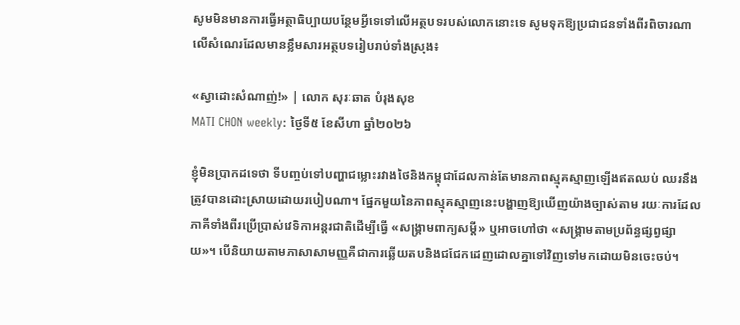សូមមិនមានការធ្វើអត្ថាធិប្បាយបន្ថែមអ្វីទេទៅលើអត្ថបទរបស់លោកនោះទេ សូមទុកឱ្យប្រជាជនទាំងពីរពិចារណាលើសំណេរដែលមានខ្លឹមសារអត្ថបទរៀបរាប់ទាំងស្រុង៖

«ស្វាដោះសំណាញ់!» | លោក សុរៈឆាត បំរុងសុខ
MATI CHON weekly: ថ្ងៃទី៥ ខែសីហា ឆ្នាំ២០២៦

ខ្ញុំមិនប្រាកដទេថា ទីបញ្ចប់ទៅបញ្ហាជម្លោះរវាងថៃនិងកម្ពុជាដែលកាន់តែមានភាពស្មុគស្មាញឡើងឥតឈប់ ឈរនឹងត្រូវបានដោះស្រាយដោយរបៀបណា។ ផ្នែកមួយនៃភាពស្មុគស្មាញនេះបង្ហាញឱ្យឃើញយ៉ាងច្បាស់តាម រយៈការដែលភាគីទាំងពីរប្រើប្រាស់វេទិកាអន្តរជាតិដើម្បីធ្វើ «សង្គ្រាមពាក្យសម្តី» ឬអាចហៅថា «សង្គ្រាមតាមប្រព័ន្ធផ្សព្វផ្សាយ»។ បើនិយាយតាមភាសាសាមញ្ញគឺជាការឆ្លើយតបនិងជជែកដេញដោលគ្នាទៅវិញទៅមកដោយមិនចេះចប់។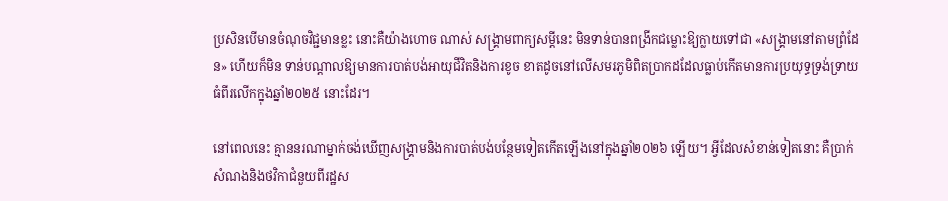ប្រសិនបើមានចំណុចវិជ្ជមានខ្លះ នោះគឺយ៉ាងហោច ណាស់ សង្គ្រាមពាក្យសម្តីនេះ មិនទាន់បានពង្រីកជម្លោះឱ្យក្លាយទៅជា «សង្គ្រាមនៅតាមព្រំដែន» ហើយក៏មិន ទាន់បណ្ដាលឱ្យមានការបាត់បង់អាយុជីវិតនិងការខូច ខាតដូចនៅលើសមរភូមិពិតប្រាកដដែលធ្លាប់កើតមានការប្រយុទ្ធទ្រង់ទ្រាយធំពីរលើកក្នុងឆ្នាំ២០២៥ នោះដែរ។

នៅពេលនេះ គ្មាននរណាម្នាក់ចង់ឃើញសង្គ្រាមនិងការបាត់បង់បន្ថែមទៀតកើតឡើងនៅក្នុងឆ្នាំ២០២៦ ឡើយ។ អ្វីដែលសំខាន់ទៀតនោះ គឺប្រាក់សំណងនិងថវិកាជំនួយពីរដ្ឋស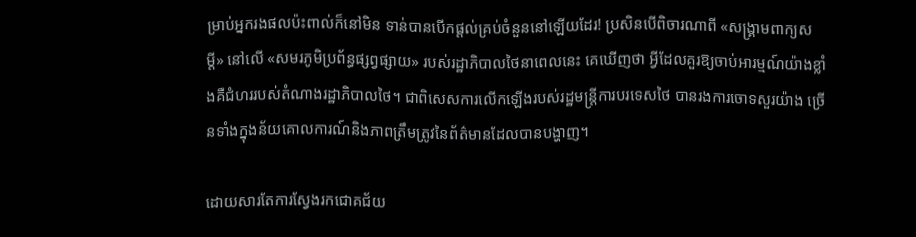ម្រាប់អ្នករងផលប៉ះពាល់ក៏នៅមិន ទាន់បានបើកផ្ដល់គ្រប់ចំនួននៅឡើយដែរ! ប្រសិនបើពិចារណាពី «សង្គ្រាមពាក្យសម្តី» នៅលើ «សមរភូមិប្រព័ន្ធផ្សព្វផ្សាយ» របស់រដ្ឋាភិបាលថៃនាពេលនេះ គេឃើញថា អ្វីដែលគួរឱ្យចាប់អារម្មណ៍យ៉ាងខ្លាំងគឺជំហររបស់តំណាងរដ្ឋាភិបាលថៃ។ ជាពិសេសការលើកឡើងរបស់រដ្ឋមន្ត្រីការបរទេសថៃ បានរងការចោទសួរយ៉ាង ច្រើនទាំងក្នុងន័យគោលការណ៍និងភាពត្រឹមត្រូវនៃព័ត៌មានដែលបានបង្ហាញ។

ដោយសារតែការស្វែងរកជោគជ័យ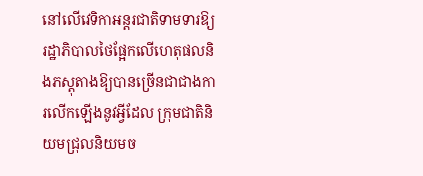នៅលើវេទិកាអន្តរជាតិទាមទារឱ្យរដ្ឋាភិបាលថៃផ្អែកលើហេតុផលនិងភស្តុតាងឱ្យបានច្រើនជាជាងការលើកឡើងនូវអ្វីដែល ក្រុមជាតិនិយមជ្រុលនិយមច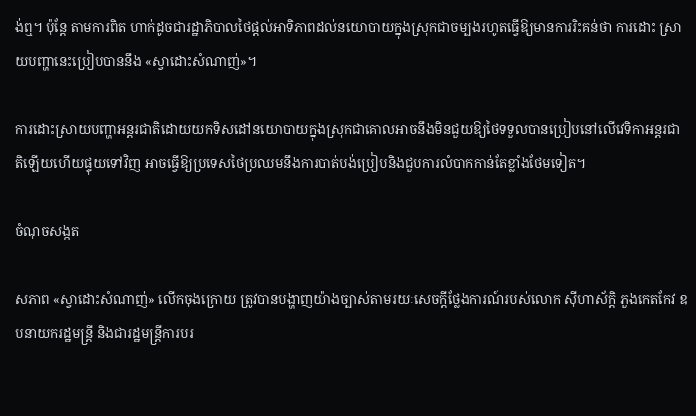ង់ឮ។ ប៉ុន្តែ តាមការពិត ហាក់ដូចជារដ្ឋាភិបាលថៃផ្តល់អាទិភាពដល់នយោបាយក្នុងស្រុកជាចម្បងរហូតធ្វើឱ្យមានការរិះគន់ថា ការដោះ ស្រាយបញ្ហានេះប្រៀបបាននឹង «ស្វាដោះសំណាញ់»។

ការដោះស្រាយបញ្ហាអន្តរជាតិដោយយកទិសដៅនយោបាយក្នុងស្រុកជាគោលអាចនឹងមិនជួយឱ្យថៃទទួលបានប្រៀបនៅលើវេទិកាអន្តរជាតិឡើយហើយផ្ទុយទៅវិញ អាចធ្វើឱ្យប្រទេសថៃប្រឈមនឹងការបាត់បង់ប្រៀបនិងជួបការលំបាកកាន់តែខ្លាំងថែមទៀត។

ចំណុចសង្កត

សភាព «ស្វាដោះសំណាញ់» លើកចុងក្រោយ ត្រូវបានបង្ហាញយ៉ាងច្បាស់តាមរយៈសេចក្ដីថ្លែងការណ៍របស់លោក ស៊ីហាស័ក្ដិ ភួងកេតកែវ ឧបនាយករដ្ឋមន្ត្រី និងជារដ្ឋមន្ត្រីការបរ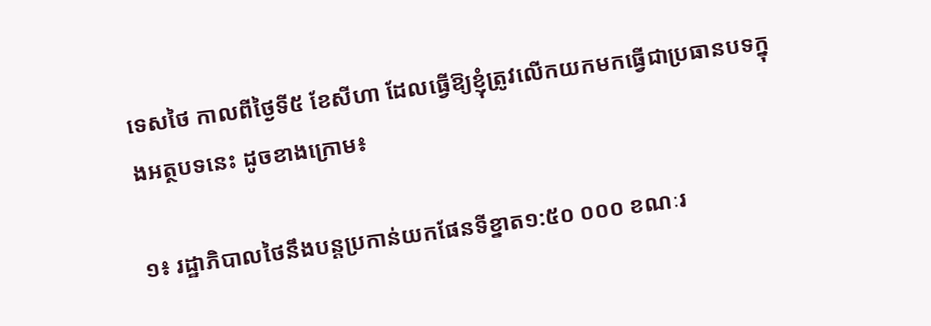ទេសថៃ កាលពីថ្ងៃទី៥ ខែសីហា ដែលធ្វើឱ្យខ្ញុំត្រូវលើកយកមកធ្វើជាប្រធានបទក្នុងអត្ថបទនេះ ដូចខាងក្រោម៖

១៖ រដ្ឋាភិបាលថៃនឹងបន្តប្រកាន់យកផែនទីខ្នាត១:៥០ ០០០ ខណៈរ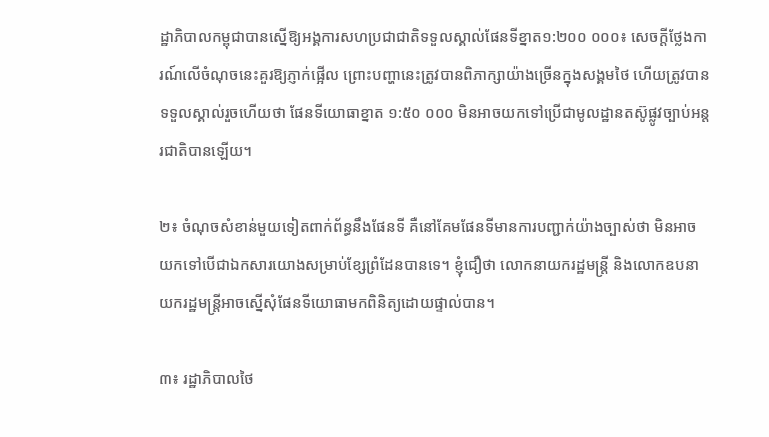ដ្ឋាភិបាលកម្ពុជាបានស្នើឱ្យអង្គការសហប្រជាជាតិទទួលស្គាល់ផែនទីខ្នាត១:២០០ ០០០៖ សេចក្ដីថ្លែងការណ៍លើចំណុចនេះគួរឱ្យភ្ញាក់ផ្អើល ព្រោះបញ្ហានេះត្រូវបានពិភាក្សាយ៉ាងច្រើនក្នុងសង្គមថៃ ហើយត្រូវបានទទួលស្គាល់រួចហើយថា ផែនទីយោធាខ្នាត ១:៥០ ០០០ មិនអាចយកទៅប្រើជាមូលដ្ឋានតស៊ូផ្លូវច្បាប់អន្តរជាតិបានឡើយ។

២៖ ចំណុចសំខាន់មួយទៀតពាក់ព័ន្ធនឹងផែនទី គឺនៅគែមផែនទីមានការបញ្ជាក់យ៉ាងច្បាស់ថា មិនអាចយកទៅបើជាឯកសារយោងសម្រាប់ខ្សែព្រំដែនបានទេ។ ខ្ញុំជឿថា លោកនាយករដ្ឋមន្ត្រី និងលោកឧបនាយករដ្ឋមន្ត្រីអាចស្នើសុំផែនទីយោធាមកពិនិត្យដោយផ្ទាល់បាន។

៣៖ រដ្ឋាភិបាលថៃ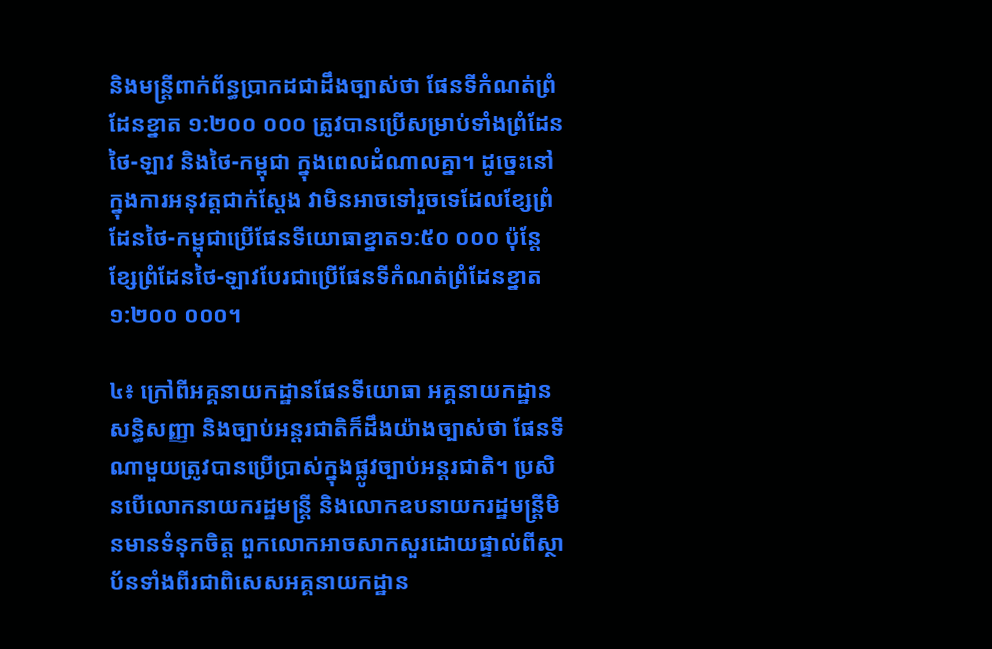និងមន្ត្រីពាក់ព័ន្ធប្រាកដជាដឹងច្បាស់ថា ផែនទីកំណត់ព្រំដែនខ្នាត ១:២០០ ០០០ ត្រូវបានប្រើសម្រាប់ទាំងព្រំដែនថៃ-ឡាវ និងថៃ-កម្ពុជា ក្នុងពេលដំណាលគ្នា។ ដូច្នេះនៅក្នុងការអនុវត្តជាក់ស្តែង វាមិនអាចទៅរួចទេដែលខ្សែព្រំដែនថៃ-កម្ពុជាប្រើផែនទីយោធាខ្នាត១:៥០ ០០០ ប៉ុន្តែខ្សែព្រំដែនថៃ-ឡាវបែរជាប្រើផែនទីកំណត់ព្រំដែនខ្នាត ១:២០០ ០០០។

៤៖ ក្រៅពីអគ្គនាយកដ្ឋានផែនទីយោធា អគ្គនាយកដ្ឋានសន្ធិសញ្ញា និងច្បាប់អន្តរជាតិក៏ដឹងយ៉ាងច្បាស់ថា ផែនទីណាមួយត្រូវបានប្រើប្រាស់ក្នុងផ្លូវច្បាប់អន្តរជាតិ។ ប្រសិនបើលោកនាយករដ្ឋមន្ត្រី និងលោកឧបនាយករដ្ឋមន្ត្រីមិនមានទំនុកចិត្ត ពួកលោកអាចសាកសួរដោយផ្ទាល់ពីស្ថាប័នទាំងពីរជាពិសេសអគ្គនាយកដ្ឋាន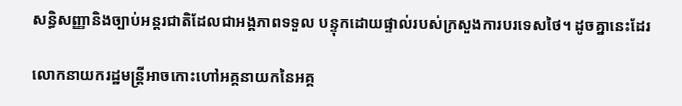សន្ធិសញ្ញានិងច្បាប់អន្តរជាតិដែលជាអង្គភាពទទួល បន្ទុកដោយផ្ទាល់របស់ក្រសួងការបរទេសថៃ។ ដូចគ្នានេះដែរ

លោកនាយករដ្ឋមន្ត្រីអាចកោះហៅអគ្គនាយកនៃអគ្គ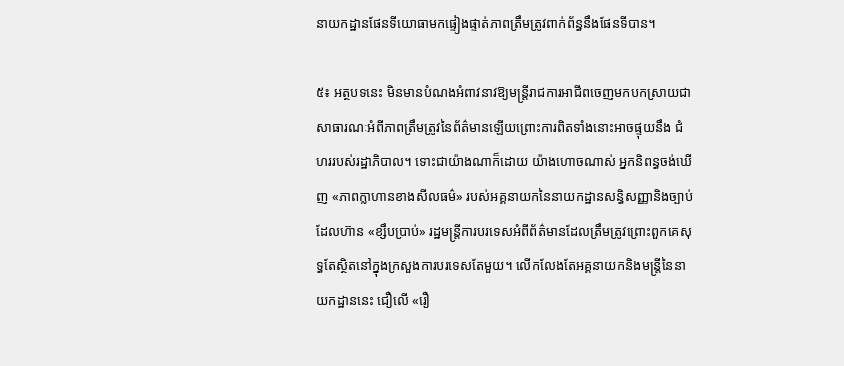នាយកដ្ឋានផែនទីយោធាមកផ្ទៀងផ្ទាត់ភាពត្រឹមត្រូវពាក់ព័ន្ធនឹងផែនទីបាន។

៥៖ អត្ថបទនេះ មិនមានបំណងអំពាវនាវឱ្យមន្ត្រីរាជការអាជីពចេញមកបកស្រាយជាសាធារណៈអំពីភាពត្រឹមត្រូវនៃព័ត៌មានឡើយព្រោះការពិតទាំងនោះអាចផ្ទុយនឹង ជំហររបស់រដ្ឋាភិបាល។ ទោះជាយ៉ាងណាក៏ដោយ យ៉ាងហោចណាស់ អ្នកនិពន្ធចង់ឃើញ «ភាពក្លាហានខាងសីលធម៌» របស់អគ្គនាយកនៃនាយកដ្ឋានសន្ធិសញ្ញានិងច្បាប់ដែលហ៊ាន «ខ្សឹបប្រាប់» រដ្ឋមន្ត្រីការបរទេសអំពីព័ត៌មានដែលត្រឹមត្រូវព្រោះពួកគេសុទ្ធតែស្ថិតនៅក្នុងក្រសួងការបរទេសតែមួយ។ លើកលែងតែអគ្គនាយកនិងមន្ត្រីនៃនាយកដ្ឋាននេះ ជឿលើ «រឿ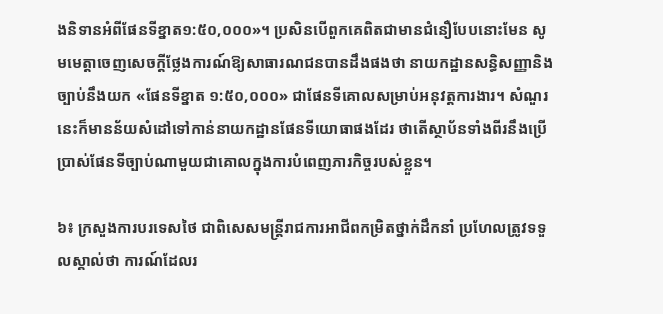ងនិទានអំពីផែនទីខ្នាត១:៥០,០០០»។ ប្រសិនបើពួកគេពិតជាមានជំនឿបែបនោះមែន សូមមេត្តាចេញសេចក្ដីថ្លែងការណ៍ឱ្យសាធារណជនបានដឹងផងថា នាយកដ្ឋានសន្ធិសញ្ញានិងច្បាប់នឹងយក «ផែនទីខ្នាត ១:៥០,០០០» ជាផែនទីគោលសម្រាប់អនុវត្តការងារ។ សំណួរនេះក៏មានន័យសំដៅទៅកាន់នាយកដ្ឋានផែនទីយោធាផងដែរ ថាតើស្ថាប័នទាំងពីរនឹងប្រើប្រាស់ផែនទីច្បាប់ណាមួយជាគោលក្នុងការបំពេញភារកិច្ចរបស់ខ្លួន។

៦៖ ក្រសួងការបរទេសថៃ ជាពិសេសមន្ត្រីរាជការអាជីពកម្រិតថ្នាក់ដឹកនាំ ប្រហែលត្រូវទទួលស្គាល់ថា ការណ៍ដែលរ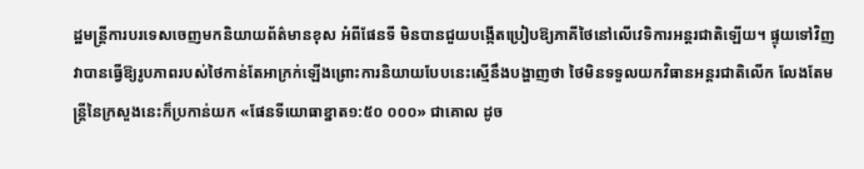ដ្ឋមន្ត្រីការបរទេសចេញមកនិយាយព័ត៌មានខុស អំពីផែនទី មិនបានជួយបង្កើតប្រៀបឱ្យភាគីថៃនៅលើវេទិការអន្តរជាតិឡើយ។ ផ្ទុយទៅវិញ វាបានធ្វើឱ្យរូបភាពរបស់ថៃកាន់តែអាក្រក់ឡើងព្រោះការនិយាយបែបនេះស្មើនឹងបង្ហាញថា ថៃមិនទទួលយកវិធានអន្តរជាតិលើក លែងតែមន្ត្រីនៃក្រសួងនេះក៏ប្រកាន់យក «ផែនទីយោធាខ្នាត១:៥០ ០០០» ជាគោល ដូច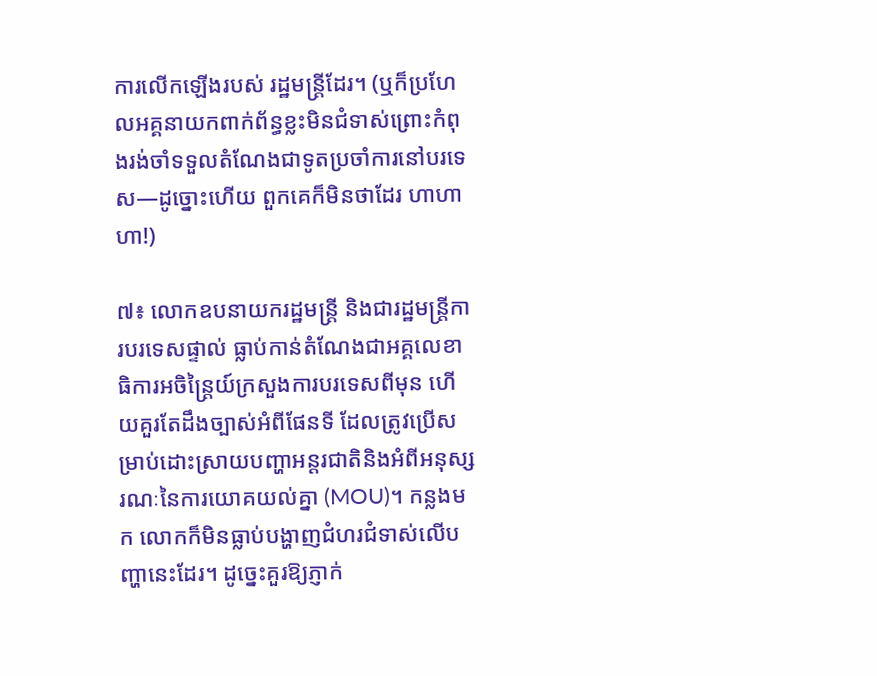ការលើកឡើងរបស់ រដ្ឋមន្ត្រីដែរ។ (ឬក៏ប្រហែលអគ្គនាយកពាក់ព័ន្ធខ្លះមិនជំទាស់ព្រោះកំពុងរង់ចាំទទួលតំណែងជាទូតប្រចាំការនៅបរទេស—ដូច្នោះហើយ ពួកគេក៏មិនថាដែរ ហាហាហា!)

៧៖ លោកឧបនាយករដ្ឋមន្ត្រី និងជារដ្ឋមន្ត្រីការបរទេសផ្ទាល់ ធ្លាប់កាន់តំណែងជាអគ្គលេខាធិការអចិន្ត្រៃយ៍ក្រសួងការបរទេសពីមុន ហើយគួរតែដឹងច្បាស់អំពីផែនទី ដែលត្រូវប្រើសម្រាប់ដោះស្រាយបញ្ហាអន្តរជាតិនិងអំពីអនុស្សរណៈនៃការយោគយល់គ្នា (MOU)។ កន្លងមក លោកក៏មិនធ្លាប់បង្ហាញជំហរជំទាស់លើបញ្ហានេះដែរ។ ដូច្នេះគួរឱ្យភ្ញាក់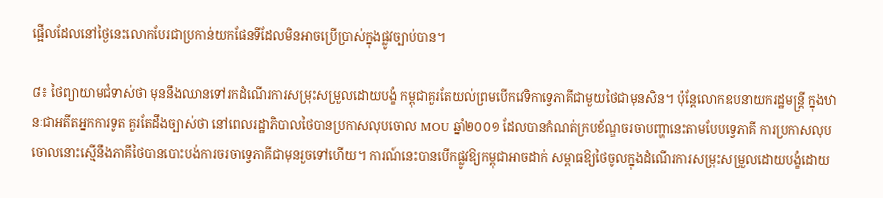ផ្អើលដែលនៅថ្ងៃនេះលោកបែរជាប្រកាន់យកផែនទីដែលមិនអាចប្រើប្រាស់ក្នុងផ្លូវច្បាប់បាន។

៨៖ ថៃព្យាយាមជំទាស់ថា មុននឹងឈានទៅរកដំណើរការសម្រុះសម្រួលដោយបង្ខំ កម្ពុជាគួរតែយល់ព្រមបើកវេទិកាទ្វេភាគីជាមួយថៃជាមុនសិន។ ប៉ុន្តែលោកឧបនាយករដ្ឋមន្ត្រី ក្នុងឋានៈជាអតីតអ្នកការទូត គួរតែដឹងច្បាស់ថា នៅពេលរដ្ឋាភិបាលថៃបានប្រកាសលុបចោល MOU ឆ្នាំ២០០១ ដែលបានកំណត់ក្របខ័ណ្ឌចរចាបញ្ហានេះតាមបែបទ្វេភាគី ការប្រកាសលុបចោលនោះស្មើនឹងភាគីថៃបានបោះបង់ការចរចាទ្វេភាគីជាមុនរួចទៅហើយ។ ការណ៍នេះបានបើកផ្លូវឱ្យកម្ពុជាអាចដាក់ សម្ពាធឱ្យថៃចូលក្នុងដំណើរការសម្រុះសម្រួលដោយបង្ខំដោយ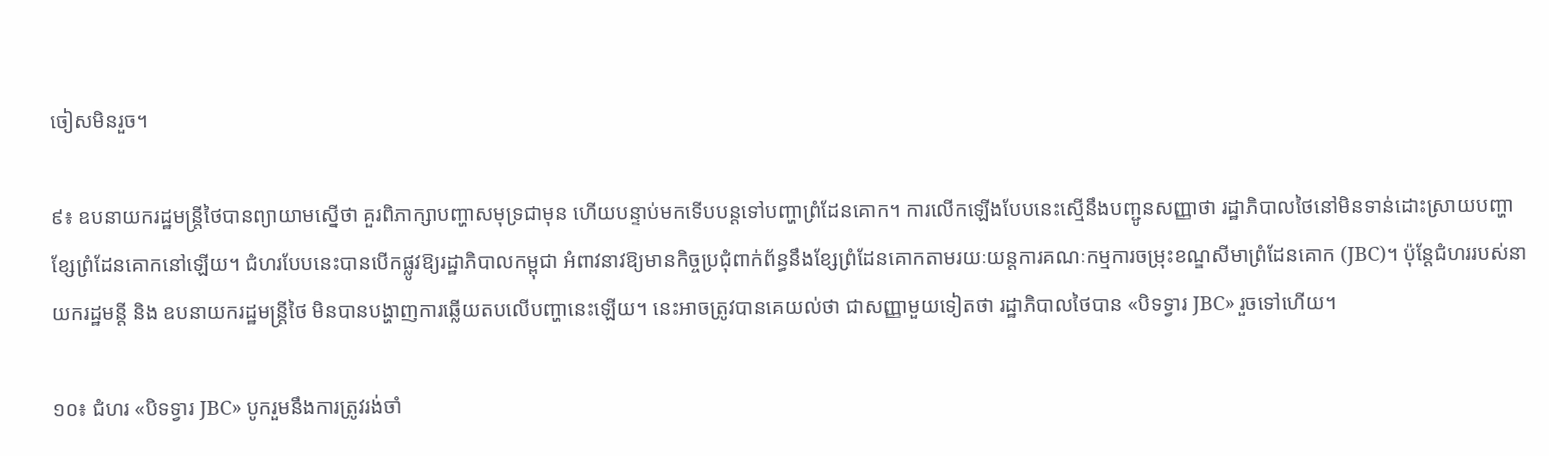ចៀសមិនរួច។

៩៖ ឧបនាយករដ្ឋមន្ត្រីថៃបានព្យាយាមស្នើថា គួរពិភាក្សាបញ្ហាសមុទ្រជាមុន ហើយបន្ទាប់មកទើបបន្តទៅបញ្ហាព្រំដែនគោក។ ការលើកឡើងបែបនេះស្មើនឹងបញ្ជូនសញ្ញាថា រដ្ឋាភិបាលថៃនៅមិនទាន់ដោះស្រាយបញ្ហាខ្សែព្រំដែនគោកនៅឡើយ។ ជំហរបែបនេះបានបើកផ្លូវឱ្យរដ្ឋាភិបាលកម្ពុជា អំពាវនាវឱ្យមានកិច្ចប្រជុំពាក់ព័ន្ធនឹងខ្សែព្រំដែនគោកតាមរយៈយន្តការគណៈកម្មការចម្រុះខណ្ឌសីមាព្រំដែនគោក (JBC)។ ប៉ុន្តែជំហររបស់នាយករដ្ឋមន្តី និង ឧបនាយករដ្ឋមន្ត្រីថៃ មិនបានបង្ហាញការឆ្លើយតបលើបញ្ហានេះឡើយ។ នេះអាចត្រូវបានគេយល់ថា ជាសញ្ញាមួយទៀតថា រដ្ឋាភិបាលថៃបាន «បិទទ្វារ JBC» រួចទៅហើយ។

១០៖ ជំហរ «បិទទ្វារ JBC» បូករួមនឹងការត្រូវរង់ចាំ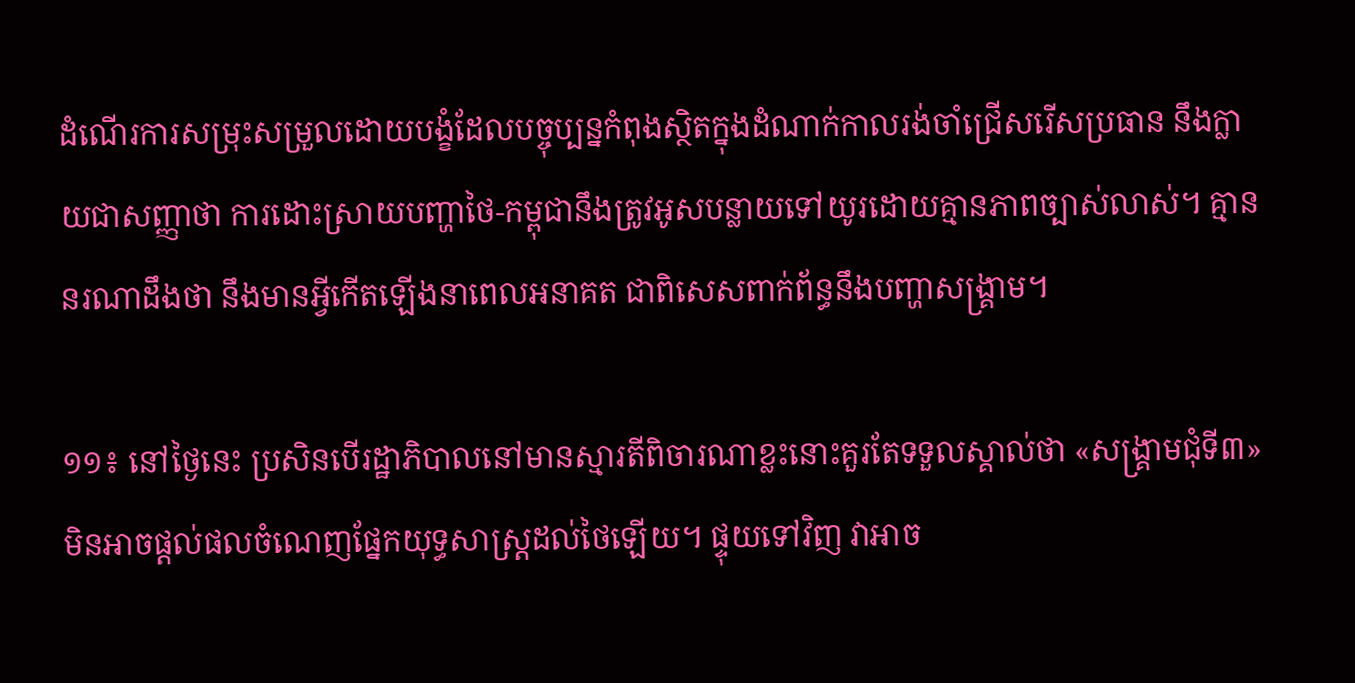ដំណើរការសម្រុះសម្រួលដោយបង្ខំដែលបច្ចុប្បន្នកំពុងស្ថិតក្នុងដំណាក់កាលរង់ចាំជ្រើសរើសប្រធាន នឹងក្លាយជាសញ្ញាថា ការដោះស្រាយបញ្ហាថៃ-កម្ពុជានឹងត្រូវអូសបន្លាយទៅយូរដោយគ្មានភាពច្បាស់លាស់។ គ្មាននរណាដឹងថា នឹងមានអ្វីកើតឡើងនាពេលអនាគត ជាពិសេសពាក់ព័ន្ធនឹងបញ្ហាសង្គ្រាម។

១១៖ នៅថ្ងៃនេះ ប្រសិនបើរដ្ឋាភិបាលនៅមានស្មារតីពិចារណាខ្លះនោះគួរតែទទួលស្គាល់ថា «សង្គ្រាមជុំទី៣» មិនអាចផ្ដល់ផលចំណេញផ្នែកយុទ្ធសាស្ត្រដល់ថៃឡើយ។ ផ្ទុយទៅវិញ វាអាច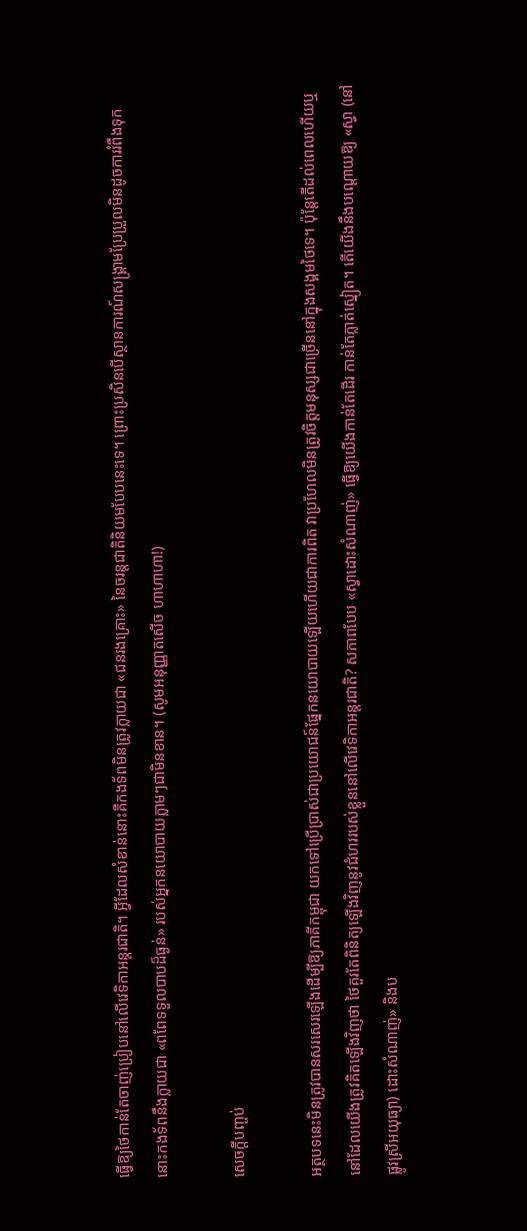ធ្វើឱ្យថៃកាន់តែចាញ់ប្រៀបនៅលើវេទិកាអន្តរជាតិ។ អ្វីដែលសំខាន់នោះគឺកងទ័ពមិនត្រូវក្លាយជា «ជនរងគ្រោះ» នៃចរន្តជាតិនិយមបែបនេះទេ។ ព្រោះប្រសិនបើស្ថានការណ៍សង្គ្រាមប្រែប្រួលមិនដូចការរំពឹងទុក នោះកងទ័ពនឹងក្លាយជា «ពពែទទួលបាបដ៏ធ្ងន់» របស់អ្នកនយោបាយភ្លាមៗជាមិនខាន។ (សូមអនុញ្ញាតសើច ហាហាហា!)

សេចក្តីបញ្ចប់

អត្ថបទនេះមិនត្រូវបានសរសេរឡើងដើម្បីឱ្យភាគីកម្ពុជា យកទៅប្រើប្រាស់ជាប្រយោជន៍ផ្នែកនយោបាយឡើយហើយជាការពិត វាប្រហែលមិនត្រូវចិត្តមនុស្សជាច្រើននៅក្នុងសង្គមថៃទេ។ ប៉ុន្តែតើដល់ពេលហើយឬនៅដែលយើងត្រូវគិតឡើងវិញថា ថៃគួរតែពិនិត្យឡើងវិញនូវជំហររបស់ខ្លួននៅលើវេទិកាអន្តរជាតិ? សភាពបែប «ស្វាដោះសំណាញ់» ធ្វើឱ្យយើងកាន់តែដើរ កាន់តែភ្លាត់ស្នៀត។ តើយើងនឹងបណ្ដោយឱ្យ «ស្វា (នៅផ្លូវស្រីអយុធ្យា) ដោះសំណាញ់» និងប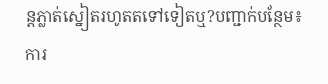ន្តភ្លាត់ស្នៀតរហូតតទៅទៀតឬ?បញ្ជាក់បន្ថែម៖ ការ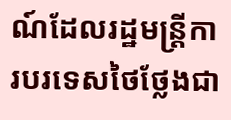ណ៍ដែលរដ្ឋមន្ត្រីការបរទេសថៃថ្លែងជា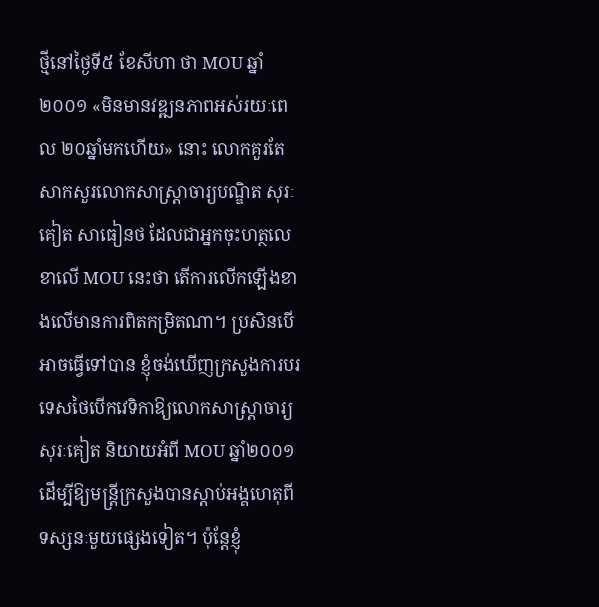ថ្មីនៅថ្ងៃទី៥ ខែសីហា ថា MOU ឆ្នាំ២០០១ «មិនមានវឌ្ឍនភាពអស់រយៈពេល ២០ឆ្នាំមកហើយ» នោះ លោកគួរតែសាកសួរលោកសាស្ត្រាចារ្យបណ្ឌិត សុរៈគៀត សាធៀនថ ដែលជាអ្នកចុះហត្ថលេខាលើ MOU នេះថា តើការលើកឡើងខាងលើមានការពិតកម្រិតណា។ ប្រសិនបើអាចធ្វើទៅបាន ខ្ញុំចង់ឃើញក្រសួងការបរទេសថៃបើកវេទិកាឱ្យលោកសាស្ត្រាចារ្យ សុរៈគៀត និយាយអំពី MOU ឆ្នាំ២០០១ដើម្បីឱ្យមន្ត្រីក្រសួងបានស្ដាប់អង្គហេតុពីទស្សនៈមួយផ្សេងទៀត។ ប៉ុន្តែខ្ញុំ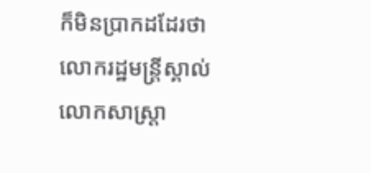ក៏មិនប្រាកដដែរថា លោករដ្ឋមន្ត្រីស្គាល់ លោកសាស្ដ្រា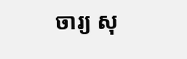ចារ្យ សុ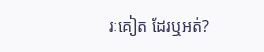រៈគៀត ដែរឬអត់?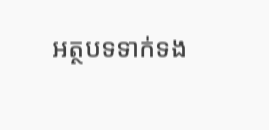អត្ថបទទាក់ទង